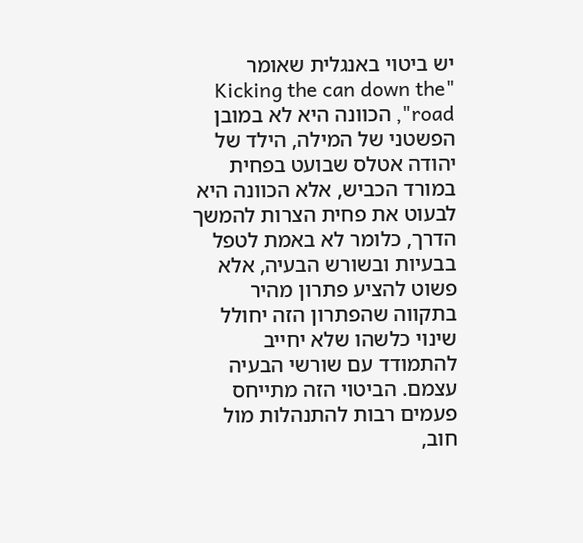יש ביטוי באנגלית שאומר "Kicking the can down the road", הכוונה היא לא במובן הפשטני של המילה, הילד של יהודה אטלס שבועט בפחית במורד הכביש, אלא הכוונה היא לבעוט את פחית הצרות להמשך הדרך, כלומר לא באמת לטפל בבעיות ובשורש הבעיה, אלא פשוט להציע פתרון מהיר בתקווה שהפתרון הזה יחולל שינוי כלשהו שלא יחייב להתמודד עם שורשי הבעיה עצמם. הביטוי הזה מתייחס פעמים רבות להתנהלות מול חוב,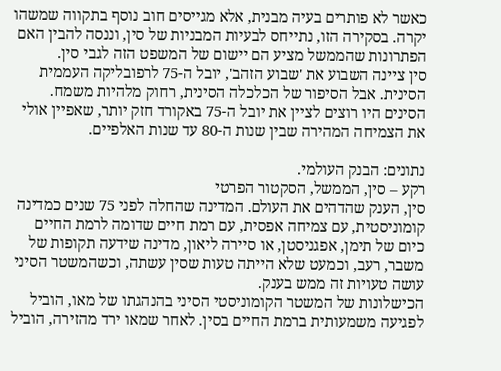כאשר לא פותרים בעיה מבנית, אלא מגייסים חוב נוסף בתקווה שמשהו יקרה. בסקירה הזו, נתייחס לבעיות המבניות של סין, וננסה להבין האם הפתרונות שהממשל מציע הם יישום של המשפט הזה לגבי סין.
סין ציינה השבוע את 'שבוע הזהב', יובל ה-75 לרפובליקה העממית הסינית. אבל הסיפור של הכלכלה הסינית, רחוק מלהיות משמח. הסינים היו רוצים לציין את יובל ה-75 באקורד חזק יותר, שאפיין אולי את הצמיחה המהירה שבין שנות ה-80 עד שנות האלפיים.

נתונים: הבנק העולמי.
רקע – סין, הממשל, הסקטור הפרטי
סין, הענק שהדהים את העולם. המדינה שהחלה לפני 75 שנים כמדינה קומוניסטית, עם צמיחה אפסית, עם רמת חיים שדומה לרמת החיים כיום של תימן, אפגניסטן, או סיירה ליאון, מדינה שידעה תקופות של משבר, רעב, וכמעט שלא הייתה טעות שסין עשתה, וכשהמשטר הסיני עושה טעויות זה ממש בענק.
הכישלונות של המשטר הקומוניסטי הסיני בהנהגתו של מאו, הוביל לפגיעה משמעותית ברמת החיים בסין. לאחר שמאו ירד מהזירה, הוביל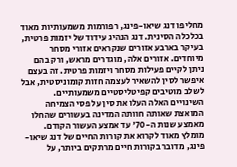מחליפו דנג שיאו-פינג, רפורמות משמעותיות מאוד בכלכלה הסינית. דנג הנהיג עידוד של יזמות פרטית, בעיקר בארבע אזורים שנקראים אזורי מסחר מיוחדים. אזורים אלה, מוגדרים מראש, ורק בהם ניתן לקיים פעילות מסחר ויזמות פרטית. זה בעצם איפשר לסין להשאיר לעצמה חזות קומוניסטית, אבל לשלב מוטיבים קפיטליסטיים משמעותיים. השינויים האלה העלו את סין על פסי הצמיחה המואצת שאותה חוותה המדינה בעשורים שהחלו מאמצע שנות ה-70' עד אמצע העשור הקודם. מומלץ מאוד לקרוא את קורות החיים של דנג שיאו-פינג, מדובר בקורות חיים מרתקים ביותר, על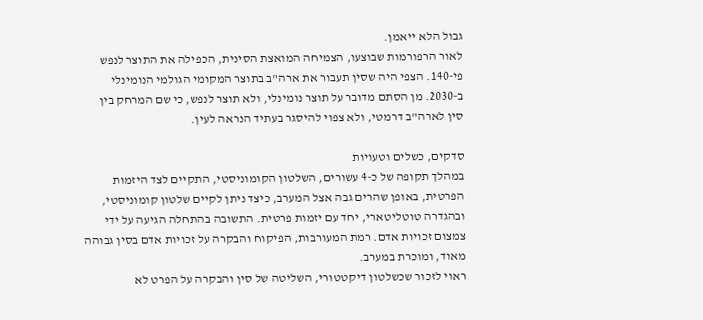גבול הלא ייאמן.
לאור הרפורמות שבוצעו, הצמיחה המואצת הסינית, הכפילה את התוצר לנפש פי-140. הצפי היה שסין תעבור את ארה"ב בתוצר המקומי הגולמי הנומינלי ב-2030. מן הסתם מדובר על תוצר נומינלי, ולא תוצר לנפש, כי שם המרחק בין סין לארה"ב דרמטי, ולא צפוי להיסגר בעתיד הנראה לעין.

סדקים, כשלים וטעויות
במהלך תקופה של כ-4 עשורים, השלטון הקומוניסטי, התקיים לצד היזמות הפרטית, באופן שהרים גבה אצל המערב, כיצד ניתן לקיים שלטון קומוניסטי, ובהגדרה טוטליטארי, יחד עם יזמות פרטית. התשובה בהתחלה הגיעה על ידי צמצום זכויות אדם. רמת המעורבות, הפיקוח והבקרה על זכויות אדם בסין גבוהה מאוד, ומוכרת במערב.
ראוי לזכור שכשלטון דיקטטורי, השליטה של סין והבקרה על הפרט לא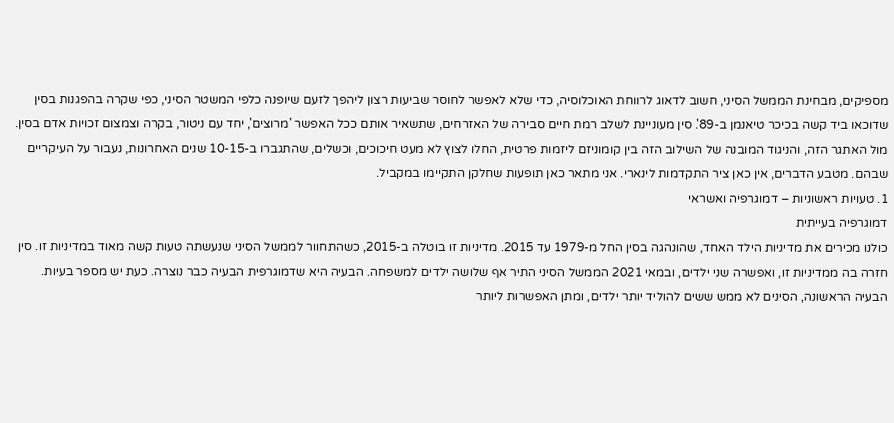מספיקים, מבחינת הממשל הסיני, חשוב לדאוג לרווחת האוכלוסיה, כדי שלא לאפשר לחוסר שביעות רצון ליהפך לזעם שיופנה כלפי המשטר הסיני, כפי שקרה בהפגנות בסין שדוכאו ביד קשה בכיכר טיאנמן ב-89'. סין מעוניינת לשלב רמת חיים סבירה של האזרחים, שתשאיר אותם ככל האפשר 'מרוצים', יחד עם ניטור, בקרה וצמצום זכויות אדם בסין.
מול האתגר הזה, והניגוד המובנה של השילוב הזה בין קומוניזם ליזמות פרטית, החלו לצוץ לא מעט חיכוכים, וכשלים, שהתגברו ב-10-15 שנים האחרונות, נעבור על העיקריים שבהם. מטבע הדברים, אין כאן ציר התקדמות לינארי. אני מתאר כאן תופעות שחלקן התקיימו במקביל.
1. טעויות ראשוניות – דמוגרפיה ואשראי
דמוגרפיה בעייתית
כולנו מכירים את מדיניות הילד האחד, שהונהגה בסין החל מ-1979 עד 2015. מדיניות זו בוטלה ב-2015, כשהתחוור לממשל הסיני שנעשתה טעות קשה מאוד במדיניות זו. סין חזרה בה ממדיניות זו, ואפשרה שני ילדים, ובמאי 2021 הממשל הסיני התיר אף שלושה ילדים למשפחה. הבעיה היא שדמוגרפית הבעיה כבר נוצרה. כעת יש מספר בעיות.
הבעיה הראשונה, הסינים לא ממש ששים להוליד יותר ילדים, ומתן האפשרות ליותר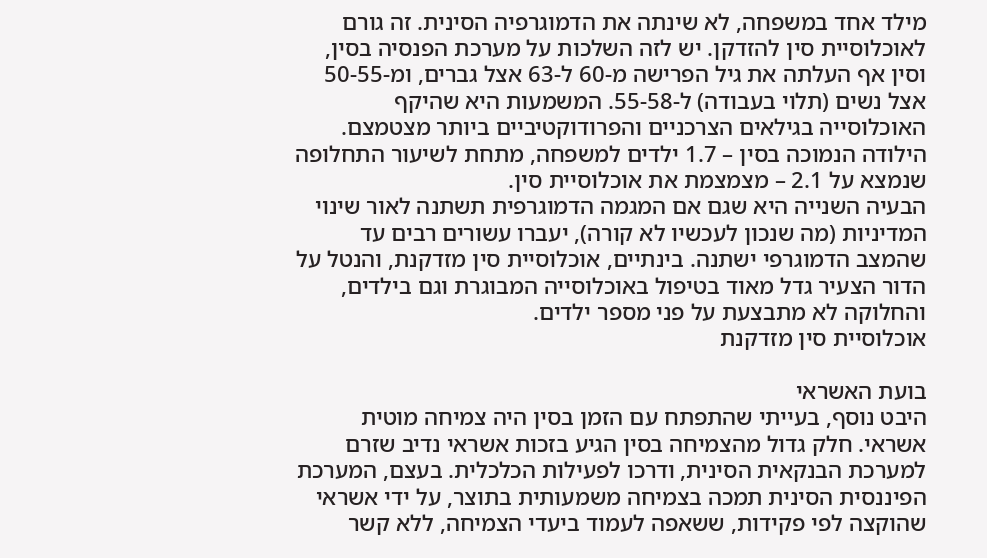מילד אחד במשפחה, לא שינתה את הדמוגרפיה הסינית. זה גורם לאוכלוסיית סין להזדקן. יש לזה השלכות על מערכת הפנסיה בסין, וסין אף העלתה את גיל הפרישה מ-60 ל-63 אצל גברים, ומ-50-55 אצל נשים (תלוי בעבודה) ל-55-58. המשמעות היא שהיקף האוכלוסייה בגילאים הצרכניים והפרודוקטיביים ביותר מצטמצם. הילודה הנמוכה בסין – 1.7 ילדים למשפחה, מתחת לשיעור התחלופה שנמצא על 2.1 – מצמצמת את אוכלוסיית סין.
הבעיה השנייה היא שגם אם המגמה הדמוגרפית תשתנה לאור שינוי המדיניות (מה שנכון לעכשיו לא קורה), יעברו עשורים רבים עד שהמצב הדמוגרפי ישתנה. בינתיים, אוכלוסיית סין מזדקנת, והנטל על הדור הצעיר גדל מאוד בטיפול באוכלוסייה המבוגרת וגם בילדים, והחלוקה לא מתבצעת על פני מספר ילדים.
אוכלוסיית סין מזדקנת

בועת האשראי
היבט נוסף, בעייתי שהתפתח עם הזמן בסין היה צמיחה מוטית אשראי. חלק גדול מהצמיחה בסין הגיע בזכות אשראי נדיב שזרם למערכת הבנקאית הסינית, ודרכו לפעילות הכלכלית. בעצם, המערכת הפיננסית הסינית תמכה בצמיחה משמעותית בתוצר, על ידי אשראי שהוקצה לפי פקידות, ששאפה לעמוד ביעדי הצמיחה, ללא קשר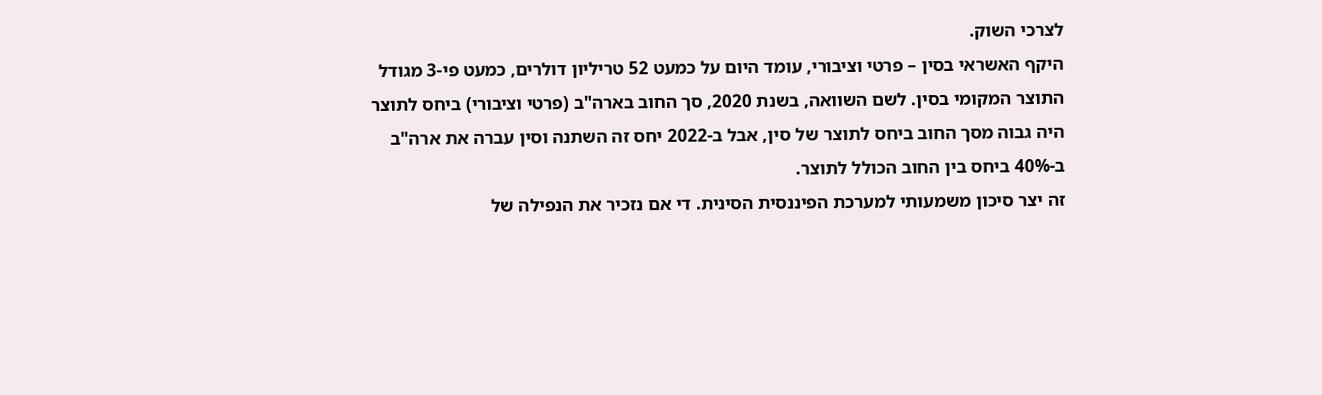לצרכי השוק.
היקף האשראי בסין – פרטי וציבורי, עומד היום על כמעט 52 טריליון דולרים, כמעט פי-3 מגודל התוצר המקומי בסין. לשם השוואה, בשנת 2020, סך החוב בארה"ב (פרטי וציבורי) ביחס לתוצר היה גבוה מסך החוב ביחס לתוצר של סין, אבל ב-2022 יחס זה השתנה וסין עברה את ארה"ב ב-40% ביחס בין החוב הכולל לתוצר.
זה יצר סיכון משמעותי למערכת הפיננסית הסינית. די אם נזכיר את הנפילה של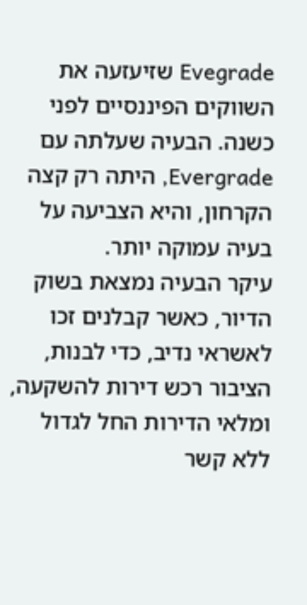Evegrade שזיעזעה את השווקים הפיננסיים לפני כשנה. הבעיה שעלתה עם Evergrade, היתה רק קצה הקרחון, והיא הצביעה על בעיה עמוקה יותר.
עיקר הבעיה נמצאת בשוק הדיור, כאשר קבלנים זכו לאשראי נדיב, כדי לבנות, הציבור רכש דירות להשקעה, ומלאי הדירות החל לגדול ללא קשר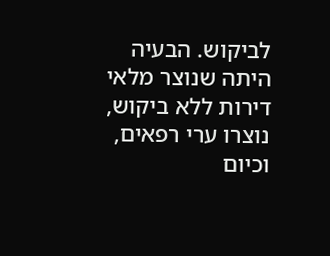לביקוש. הבעיה היתה שנוצר מלאי דירות ללא ביקוש, נוצרו ערי רפאים, וכיום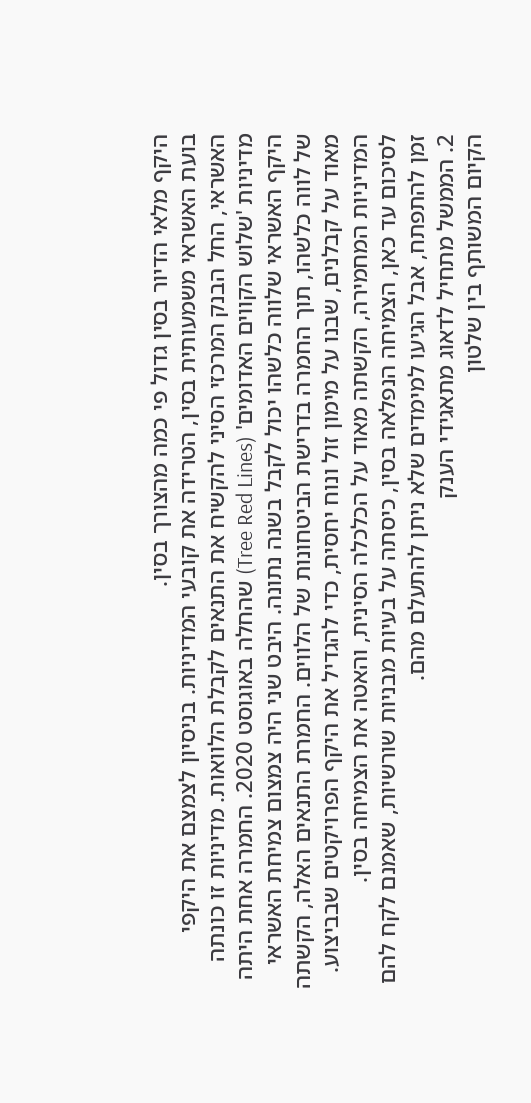היקף מלאי הדיור בסין גדול פי כמה מהצורך בסין.
בועת האשראי משמעותית בסין, הטרידה את קובעי המדיניות. בניסיון לצמצם את היקפי האשראי, החל הבנק המרכזי הסיני להקשיח את התנאים לקבלת הלוואות. מדיניות זו כונתה מדיניות 'שלוש הקווים האדומים' (Tree Red Lines) שהחלה באוגוסט 2020. החמרה אחת היתה היקף האשראי שלווה כלשהו יכול לקבל בשנה נתונה. היבט שני היה צמצום צמיחת האשראי של לווה כלשהו, תוך החמרה בדרישת הביטחונות של הלווים. החמרת התנאים האלה, הקשתה מאוד על קבלנים, שבנו על מימון זול ונוח יחסית, כדי להגדיל את היקף הפרויקטים שבביצוע.
המדיניות המחמירה, הקשתה מאוד על הכלכלה הסינית, והאטה את הצמיחה בסין.
לסיכום עד כאן, הצמיחה הנפלאה בסין, כיסתה על בעיות מבניות שורשיות, שאמנם לקח להם זמן להתפתח, אבל הגיעו למימדים שלא ניתן להתעלם מהם.
2. הממשל מתחיל לדאוג מתאגידי הענק
הקיום המשותף בין שלטון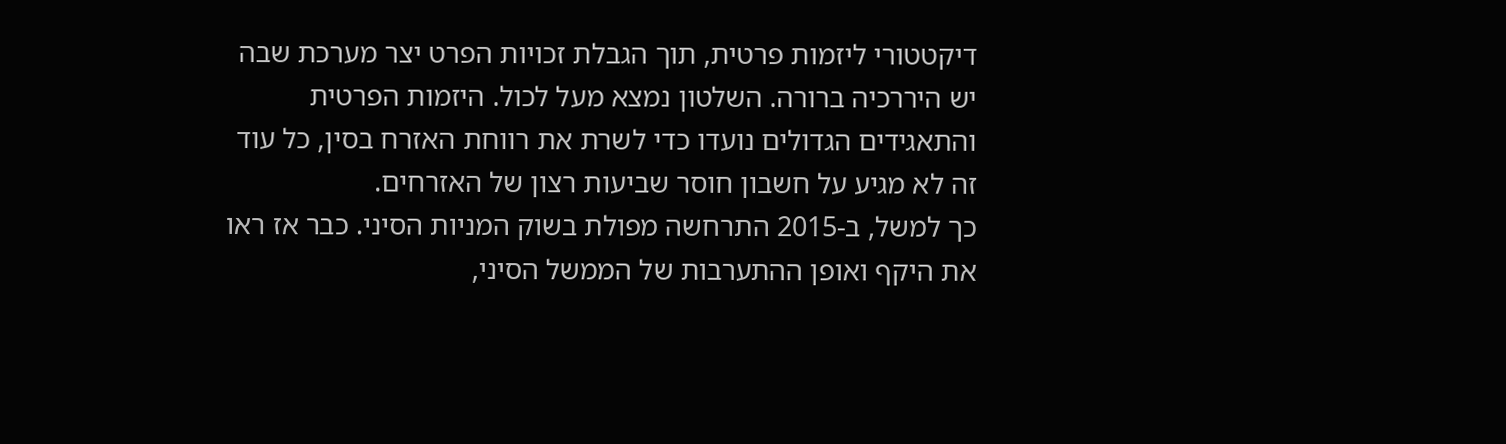דיקטטורי ליזמות פרטית, תוך הגבלת זכויות הפרט יצר מערכת שבה יש היררכיה ברורה. השלטון נמצא מעל לכול. היזמות הפרטית והתאגידים הגדולים נועדו כדי לשרת את רווחת האזרח בסין, כל עוד זה לא מגיע על חשבון חוסר שביעות רצון של האזרחים.
כך למשל, ב-2015 התרחשה מפולת בשוק המניות הסיני. כבר אז ראו את היקף ואופן ההתערבות של הממשל הסיני,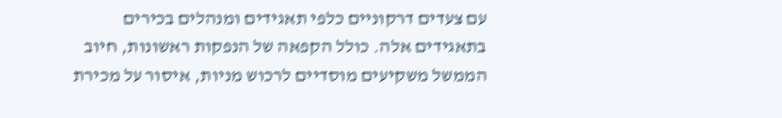עם צעדים דרקוניים כלפי תאגידים ומנהלים בכירים בתאגידים אלה. כולל הקפאה של הנפקות ראשונות, חיוב הממשל משקיעים מוסדיים לרכוש מניות, איסור על מכירת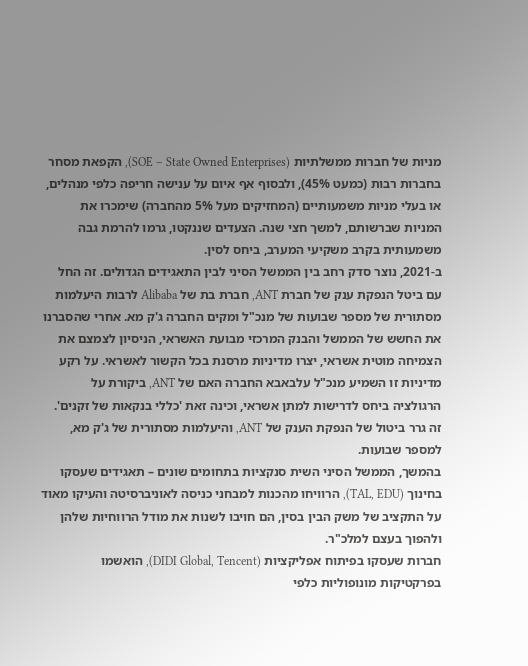מניות של חברות ממשלתיות (SOE – State Owned Enterprises), הקפאת מסחר בחברות רבות (כמעט 45%), ולבסוף אף איום על ענישה חריפה כלפי מנהלים, או בעלי מניות משמעותיים (המחזיקים מעל 5% מהחברה) שימכרו את המניות שברשותם, למשך חצי שנה. הצעדים שננקטו, גרמו להרמת גבה משמעותית בקרב משקיעי המערב, ביחס לסין.
ב-2021, נוצר סדק רחב בין הממשל הסיני לבין התאגידים הגדולים. זה החל עם ביטל הנפקת ענק של חברת ANT, חברת בת של Alibaba לרבות היעלמות מסתורית של מספר שבועות של מנכ"ל ומקים החברה ג'ק מא. אחרי שהסברנו את החשש של הממשל והבנק המרכזי מבועת האשראי, הניסיון לצמצם את הצמיחה מוטית אשראי, יצרו מדיניות מרסנת בכל הקשור לאשראי. על רקע מדיניות זו השמיע מנכ"ל עלבאבא החברה האם של ANT, ביקורת על הרגולציה ביחס לדרישות למתן אשראי, וכינה זאת 'כללי בנקאות של זקנים'. זה גרר ביטול של הנפקת הענק של ANT, והיעלמות מסתורית של ג'ק מא, למספר שבועות.
בהמשך, הממשל הסיני השית סנקציות בתחומים שונים – תאגידים שעסקו בחינוך (TAL, EDU), הרוויחו מהכנות למבחני כניסה לאוניברסיטה והעיקו מאוד על התקציב של משק הבין בסין, הם חויבו לשנות את מודל הרווחיות שלהן ולהפוך בעצם למלכ"ר.
חברות שעסקו בפיתוח אפליקציות (DIDI Global, Tencent), הואשמו בפרקטיקות מונופוליות כלפי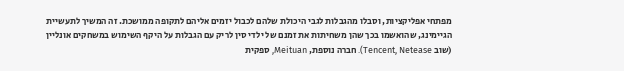מפתחי אפליקציות, וסבלו מהגבלות לגבי היכולת שלהם לכבול יזמים אליהם לתקופה ממושכת. זה המשיך לתעשיית הגיימינג, שהואשמו בכך שהן משחיתות את זמנם של ילדי סין לריק עם הגבלות על היקף השימוש במשחקים אונליין (שוב Tencent, Netease). חברה נוספת, Meituan, ספקית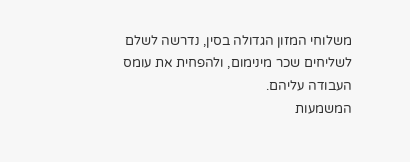משלוחי המזון הגדולה בסין, נדרשה לשלם לשליחים שכר מינימום, ולהפחית את עומס העבודה עליהם.
המשמעות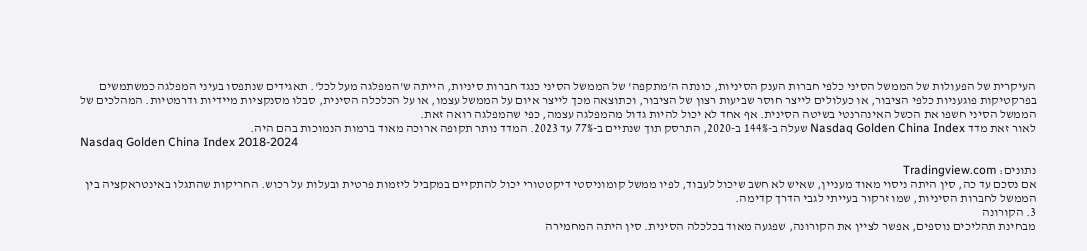העיקרית של הפעולות של הממשל הסיני כלפי חברות הענק הסיניות, כונתה ה'מתקפה' של הממשל הסיני כנגד חברות סיניות, הייתה ש'המפלגה מעל לכל'. תאגידים שנתפסו בעיני המפלגה כמשתמשים בפרקטיקות פוגעניות כלפי הציבור, או כעלולים לייצר חוסר שביעות רצון של הציבור, וכתוצאה מכך לייצר איום על הממשל עצמו, או על הכלכלה הסינית, סבלו מסנקציות מיידיות ודרמטיות. המהלכים של הממשל הסיני חשפו את הכשל האינהרנטי בשיטה הסינית. אף אחד לא יכול להיות גדול מהמפלגה עצמה, כפי שהמפלגה רואה זאת.
לאור זאת מדד Nasdaq Golden China Index שעלה ב-144% ב-2020, התרסק תוך שנתיים ב-77% עד 2023. המדד נותר תקופה ארוכה מאוד ברמות הנמוכות בהם היה.
Nasdaq Golden China Index 2018-2024

נתונים: Tradingview.com
אם נסכם עד כה, סין היתה ניסוי מאוד מעניין, שאיש לא חשב שיכול לעבוד, לפיו ממשל קומוניסטי דיקטטורי יכול להתקיים במקביל ליזמות פרטית ובעלות על רכוש. החריקות שהתגלו באינטראקציה בין הממשל לחברות הסיניות, שמו זרקור בעייתי לגבי הדרך קדימה.
3. הקורונה
מבחינת תהליכים נוספים, אפשר לציין את הקורונה, שפגעה מאוד בכלכלה הסינית. סין היתה המחמירה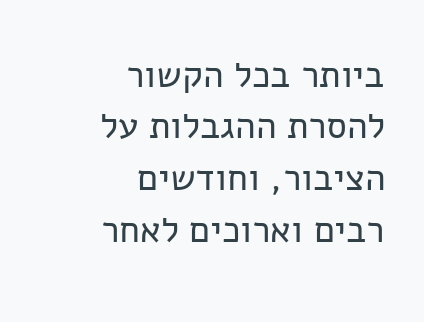ביותר בכל הקשור להסרת ההגבלות על הציבור, וחודשים רבים וארוכים לאחר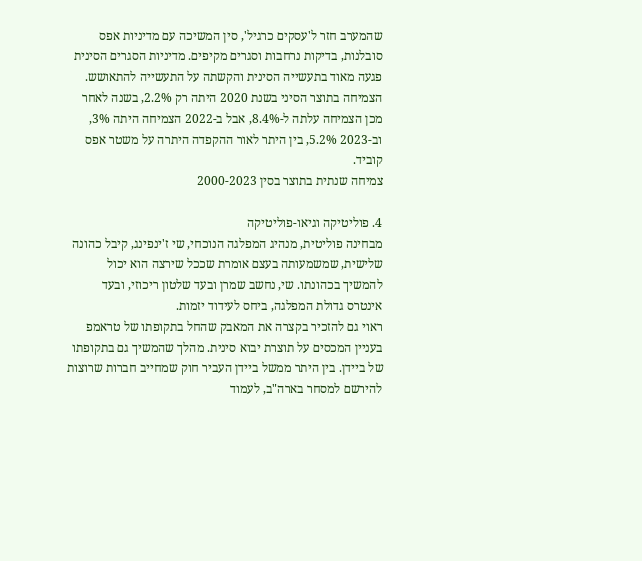שהמערב חזר ל'עסקים כרגיל', סין המשיכה עם מדיניות אפס סובלנות, בדיקות נרחבות וסגרים מקיפים. מדיניות הסגרים הסינית פגעה מאוד בתעשייה הסינית והקשתה על התעשייה להתאושש. הצמיחה בתוצר הסיני בשנת 2020 היתה רק 2.2%, בשנה לאחר מכן הצמיחה עלתה ל-8.4%, אבל ב-2022 הצמיחה היתה 3%, וב-2023 5.2%, בין היתר לאור ההקפדה היתרה על משטר אפס קוביד.
צמיחה שנתית בתוצר בסין 2000-2023

4. פוליטיקה וגיאו-פוליטיקה
מבחינה פוליטית, מנהיג המפלגה הנוכחי, שי ז'ינפינג, קיבל כהונה שלישית, שמשמעותה בעצם אומרת שככל שירצה הוא יכול להמשיך בכהונתו. שי, נחשב שמרן ובעד שלטון ריכוזי, ובעד אינטרס גדולת המפלגה, ביחס לעידוד יזמות.
ראוי גם להזכיר בקצרה את המאבק שהחל בתקופתו של טראמפ בעניין המכסים על תוצרת יבוא סינית. מהלך שהמשיך גם בתקופתו של ביידן. בין היתר ממשל ביידן העביר חוק שמחייב חברות שרוצות להירשם למסחר בארה"ב, לעמוד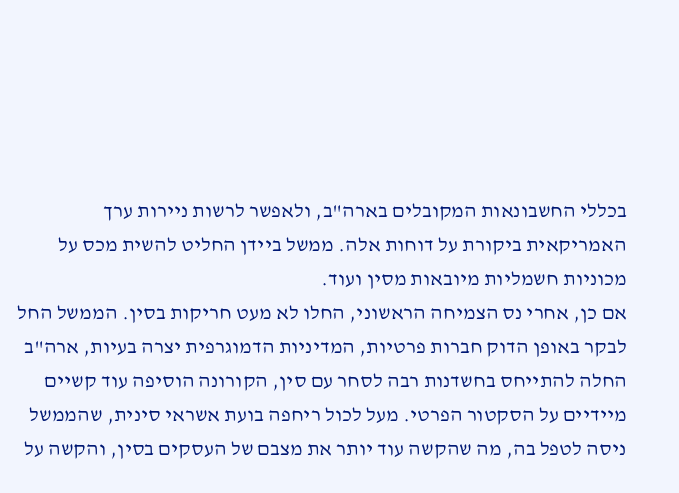בכללי החשבונאות המקובלים בארה"ב, ולאפשר לרשות ניירות ערך האמריקאית ביקורת על דוחות אלה. ממשל ביידן החליט להשית מכס על מכוניות חשמליות מיובאות מסין ועוד.
אם כן, אחרי נס הצמיחה הראשוני, החלו לא מעט חריקות בסין. הממשל החל לבקר באופן הדוק חברות פרטיות, המדיניות הדמוגרפית יצרה בעיות, ארה"ב החלה להתייחס בחשדנות רבה לסחר עם סין, הקורונה הוסיפה עוד קשיים מיידיים על הסקטור הפרטי. מעל לכול ריחפה בועת אשראי סינית, שהממשל ניסה לטפל בה, מה שהקשה עוד יותר את מצבם של העסקים בסין, והקשה על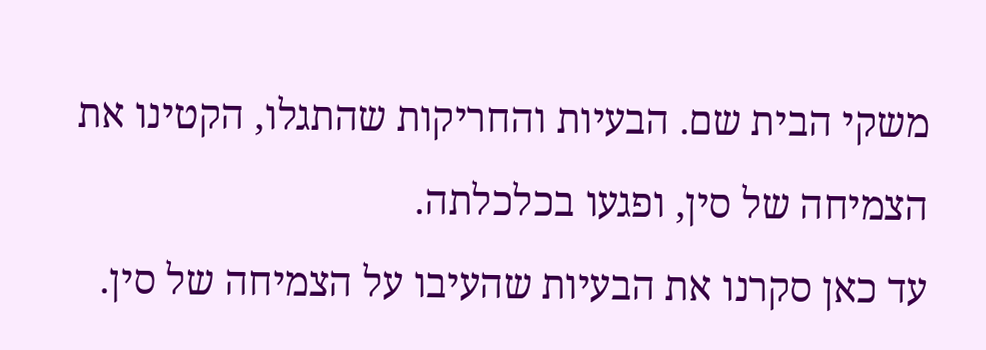משקי הבית שם. הבעיות והחריקות שהתגלו, הקטינו את הצמיחה של סין, ופגעו בכלכלתה.
עד כאן סקרנו את הבעיות שהעיבו על הצמיחה של סין.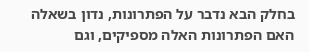בחלק הבא נדבר על הפתרונות, נדון בשאלה האם הפתרונות האלה מספיקים, וגם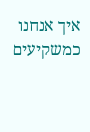איך אנחנו כמשקיעים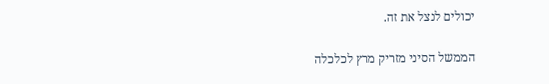יכולים לנצל את זה.

הממשל הסיני מזריק מרץ לכלכלה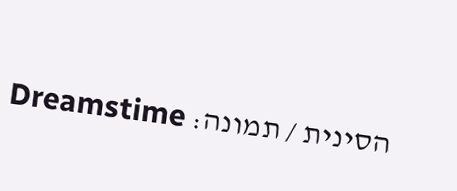הסינית / תמונה: Dreamstime